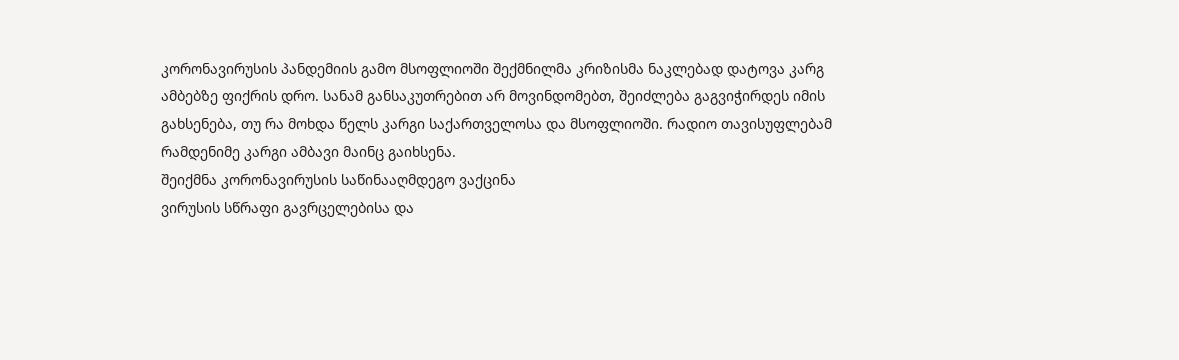კორონავირუსის პანდემიის გამო მსოფლიოში შექმნილმა კრიზისმა ნაკლებად დატოვა კარგ ამბებზე ფიქრის დრო. სანამ განსაკუთრებით არ მოვინდომებთ, შეიძლება გაგვიჭირდეს იმის გახსენება, თუ რა მოხდა წელს კარგი საქართველოსა და მსოფლიოში. რადიო თავისუფლებამ რამდენიმე კარგი ამბავი მაინც გაიხსენა.
შეიქმნა კორონავირუსის საწინააღმდეგო ვაქცინა
ვირუსის სწრაფი გავრცელებისა და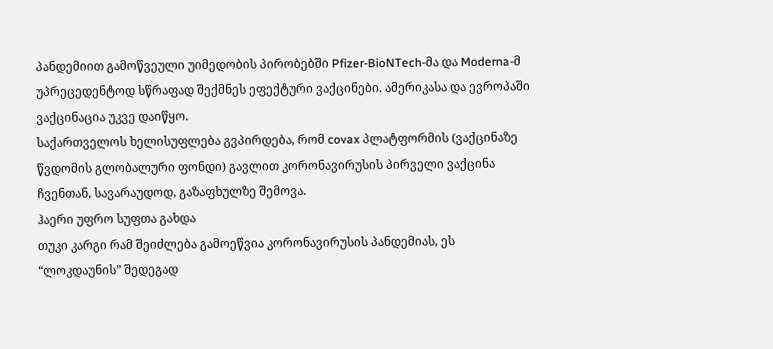პანდემიით გამოწვეული უიმედობის პირობებში Pfizer-BioNTech-მა და Moderna-მ უპრეცედენტოდ სწრაფად შექმნეს ეფექტური ვაქცინები. ამერიკასა და ევროპაში ვაქცინაცია უკვე დაიწყო.
საქართველოს ხელისუფლება გვპირდება, რომ covax პლატფორმის (ვაქცინაზე წვდომის გლობალური ფონდი) გავლით კორონავირუსის პირველი ვაქცინა ჩვენთან, სავარაუდოდ, გაზაფხულზე შემოვა.
ჰაერი უფრო სუფთა გახდა
თუკი კარგი რამ შეიძლება გამოეწვია კორონავირუსის პანდემიას, ეს “ლოკდაუნის” შედეგად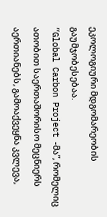ეკოლოგიური მდგომარეობის გაუმჯობესებაა.
“Global Carbon Project -მა”, რომელიც ათობით საერთაშორისო მეცნიერს აერთიანებს, გამოაქვეყნა კვლევა,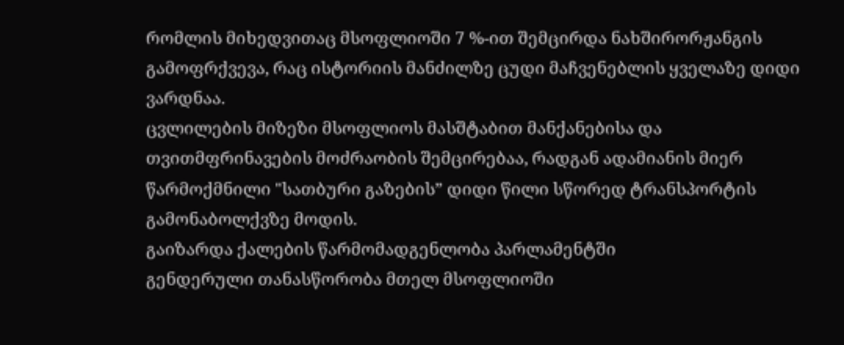რომლის მიხედვითაც მსოფლიოში 7 %-ით შემცირდა ნახშირორჟანგის გამოფრქვევა, რაც ისტორიის მანძილზე ცუდი მაჩვენებლის ყველაზე დიდი ვარდნაა.
ცვლილების მიზეზი მსოფლიოს მასშტაბით მანქანებისა და თვითმფრინავების მოძრაობის შემცირებაა, რადგან ადამიანის მიერ წარმოქმნილი "სათბური გაზების” დიდი წილი სწორედ ტრანსპორტის გამონაბოლქვზე მოდის.
გაიზარდა ქალების წარმომადგენლობა პარლამენტში
გენდერული თანასწორობა მთელ მსოფლიოში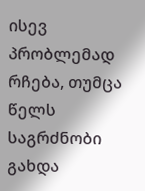ისევ პრობლემად რჩება, თუმცა წელს საგრძნობი გახდა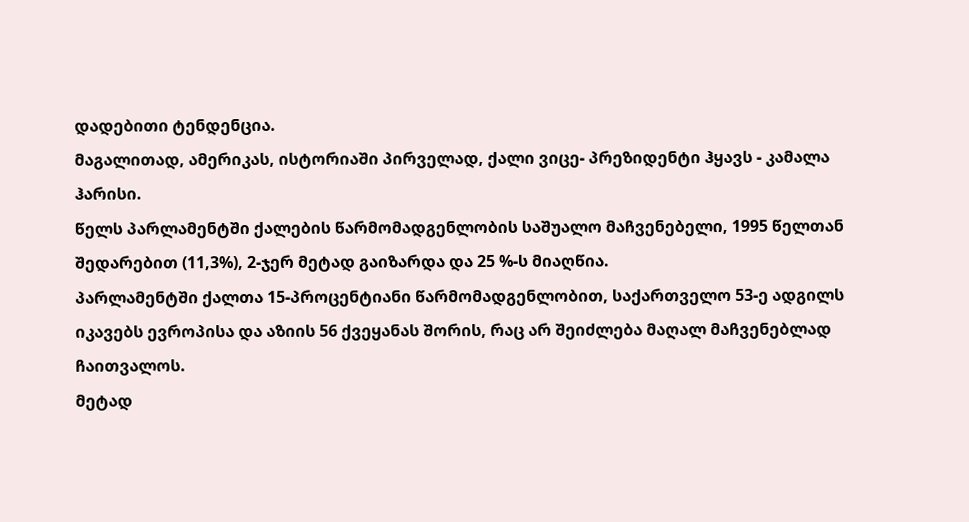დადებითი ტენდენცია.
მაგალითად, ამერიკას, ისტორიაში პირველად, ქალი ვიცე- პრეზიდენტი ჰყავს - კამალა ჰარისი.
წელს პარლამენტში ქალების წარმომადგენლობის საშუალო მაჩვენებელი, 1995 წელთან შედარებით (11,3%), 2-ჯერ მეტად გაიზარდა და 25 %-ს მიაღწია.
პარლამენტში ქალთა 15-პროცენტიანი წარმომადგენლობით, საქართველო 53-ე ადგილს იკავებს ევროპისა და აზიის 56 ქვეყანას შორის, რაც არ შეიძლება მაღალ მაჩვენებლად ჩაითვალოს.
მეტად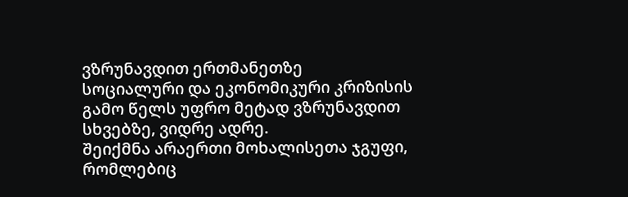ვზრუნავდით ერთმანეთზე
სოციალური და ეკონომიკური კრიზისის გამო წელს უფრო მეტად ვზრუნავდით სხვებზე, ვიდრე ადრე.
შეიქმნა არაერთი მოხალისეთა ჯგუფი, რომლებიც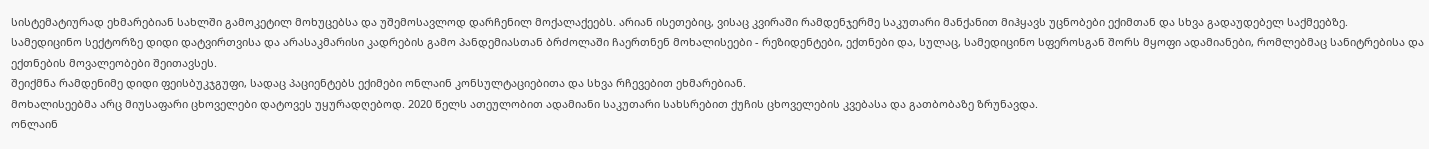სისტემატიურად ეხმარებიან სახლში გამოკეტილ მოხუცებსა და უშემოსავლოდ დარჩენილ მოქალაქეებს. არიან ისეთებიც, ვისაც კვირაში რამდენჯერმე საკუთარი მანქანით მიჰყავს უცნობები ექიმთან და სხვა გადაუდებელ საქმეებზე.
სამედიცინო სექტორზე დიდი დატვირთვისა და არასაკმარისი კადრების გამო პანდემიასთან ბრძოლაში ჩაერთნენ მოხალისეები - რეზიდენტები, ექთნები და, სულაც, სამედიცინო სფეროსგან შორს მყოფი ადამიანები, რომლებმაც სანიტრებისა და ექთნების მოვალეობები შეითავსეს.
შეიქმნა რამდენიმე დიდი ფეისბუკჯგუფი, სადაც პაციენტებს ექიმები ონლაინ კონსულტაციებითა და სხვა რჩევებით ეხმარებიან.
მოხალისეებმა არც მიუსაფარი ცხოველები დატოვეს უყურადღებოდ. 2020 წელს ათეულობით ადამიანი საკუთარი სახსრებით ქუჩის ცხოველების კვებასა და გათბობაზე ზრუნავდა.
ონლაინ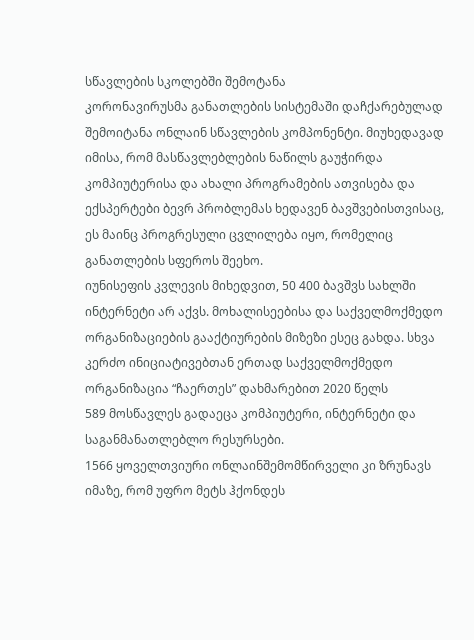სწავლების სკოლებში შემოტანა
კორონავირუსმა განათლების სისტემაში დაჩქარებულად შემოიტანა ონლაინ სწავლების კომპონენტი. მიუხედავად იმისა, რომ მასწავლებლების ნაწილს გაუჭირდა კომპიუტერისა და ახალი პროგრამების ათვისება და ექსპერტები ბევრ პრობლემას ხედავენ ბავშვებისთვისაც, ეს მაინც პროგრესული ცვლილება იყო, რომელიც განათლების სფეროს შეეხო.
იუნისეფის კვლევის მიხედვით, 50 400 ბავშვს სახლში ინტერნეტი არ აქვს. მოხალისეებისა და საქველმოქმედო ორგანიზაციების გააქტიურების მიზეზი ესეც გახდა. სხვა კერძო ინიციატივებთან ერთად საქველმოქმედო ორგანიზაცია “ჩაერთეს” დახმარებით 2020 წელს
589 მოსწავლეს გადაეცა კომპიუტერი, ინტერნეტი და საგანმანათლებლო რესურსები.
1566 ყოველთვიური ონლაინშემომწირველი კი ზრუნავს იმაზე, რომ უფრო მეტს ჰქონდეს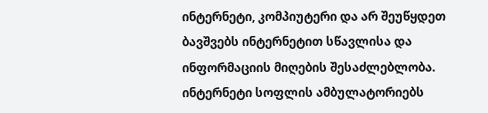ინტერნეტი, კომპიუტერი და არ შეუწყდეთ ბავშვებს ინტერნეტით სწავლისა და ინფორმაციის მიღების შესაძლებლობა.
ინტერნეტი სოფლის ამბულატორიებს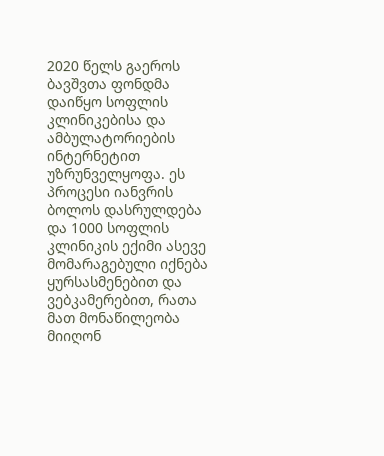2020 წელს გაეროს ბავშვთა ფონდმა დაიწყო სოფლის კლინიკებისა და ამბულატორიების ინტერნეტით უზრუნველყოფა. ეს პროცესი იანვრის ბოლოს დასრულდება და 1000 სოფლის კლინიკის ექიმი ასევე მომარაგებული იქნება ყურსასმენებით და ვებკამერებით, რათა მათ მონაწილეობა მიიღონ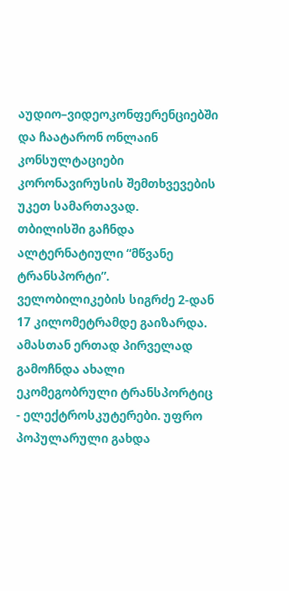აუდიო–ვიდეოკონფერენციებში და ჩაატარონ ონლაინ კონსულტაციები კორონავირუსის შემთხვევების უკეთ სამართავად.
თბილისში გაჩნდა ალტერნატიული “მწვანე ტრანსპორტი”.
ველობილიკების სიგრძე 2-დან 17 კილომეტრამდე გაიზარდა. ამასთან ერთად პირველად გამოჩნდა ახალი ეკომეგობრული ტრანსპორტიც - ელექტროსკუტერები. უფრო პოპულარული გახდა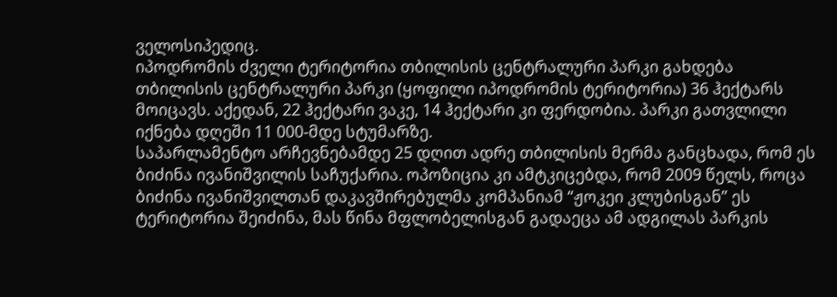ველოსიპედიც.
იპოდრომის ძველი ტერიტორია თბილისის ცენტრალური პარკი გახდება
თბილისის ცენტრალური პარკი (ყოფილი იპოდრომის ტერიტორია) 36 ჰექტარს მოიცავს. აქედან, 22 ჰექტარი ვაკე, 14 ჰექტარი კი ფერდობია. პარკი გათვლილი იქნება დღეში 11 000-მდე სტუმარზე.
საპარლამენტო არჩევნებამდე 25 დღით ადრე თბილისის მერმა განცხადა, რომ ეს ბიძინა ივანიშვილის საჩუქარია. ოპოზიცია კი ამტკიცებდა, რომ 2009 წელს, როცა ბიძინა ივანიშვილთან დაკავშირებულმა კომპანიამ “ჟოკეი კლუბისგან” ეს ტერიტორია შეიძინა, მას წინა მფლობელისგან გადაეცა ამ ადგილას პარკის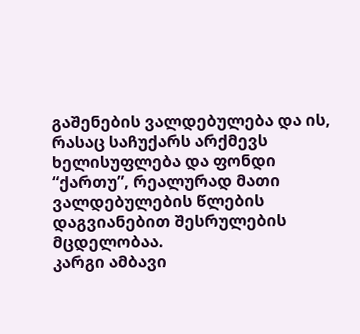გაშენების ვალდებულება და ის, რასაც საჩუქარს არქმევს ხელისუფლება და ფონდი “ქართუ”, რეალურად მათი ვალდებულების წლების დაგვიანებით შესრულების მცდელობაა.
კარგი ამბავი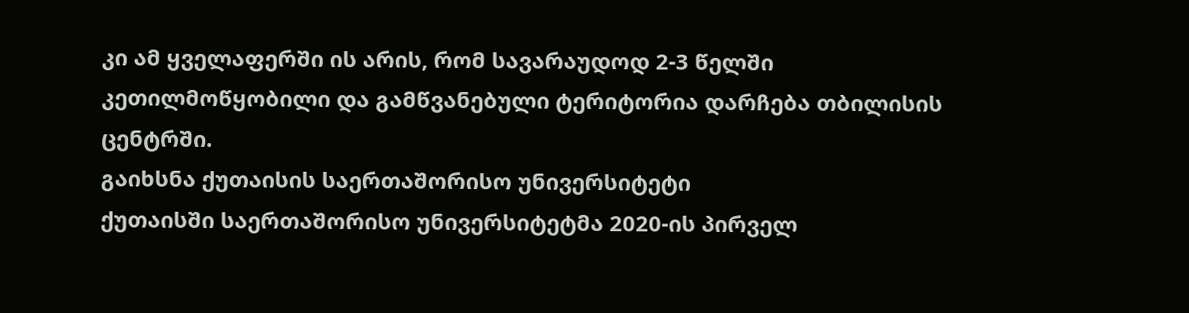კი ამ ყველაფერში ის არის, რომ სავარაუდოდ 2-3 წელში კეთილმოწყობილი და გამწვანებული ტერიტორია დარჩება თბილისის ცენტრში.
გაიხსნა ქუთაისის საერთაშორისო უნივერსიტეტი
ქუთაისში საერთაშორისო უნივერსიტეტმა 2020-ის პირველ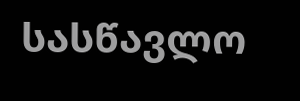სასწავლო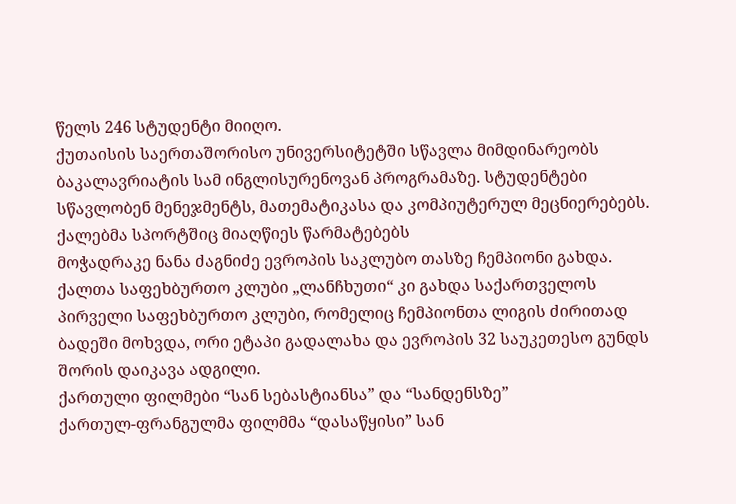წელს 246 სტუდენტი მიიღო.
ქუთაისის საერთაშორისო უნივერსიტეტში სწავლა მიმდინარეობს ბაკალავრიატის სამ ინგლისურენოვან პროგრამაზე. სტუდენტები სწავლობენ მენეჯმენტს, მათემატიკასა და კომპიუტერულ მეცნიერებებს.
ქალებმა სპორტშიც მიაღწიეს წარმატებებს
მოჭადრაკე ნანა ძაგნიძე ევროპის საკლუბო თასზე ჩემპიონი გახდა. ქალთა საფეხბურთო კლუბი „ლანჩხუთი“ კი გახდა საქართველოს პირველი საფეხბურთო კლუბი, რომელიც ჩემპიონთა ლიგის ძირითად ბადეში მოხვდა, ორი ეტაპი გადალახა და ევროპის 32 საუკეთესო გუნდს შორის დაიკავა ადგილი.
ქართული ფილმები “სან სებასტიანსა” და “სანდენსზე”
ქართულ-ფრანგულმა ფილმმა “დასაწყისი” სან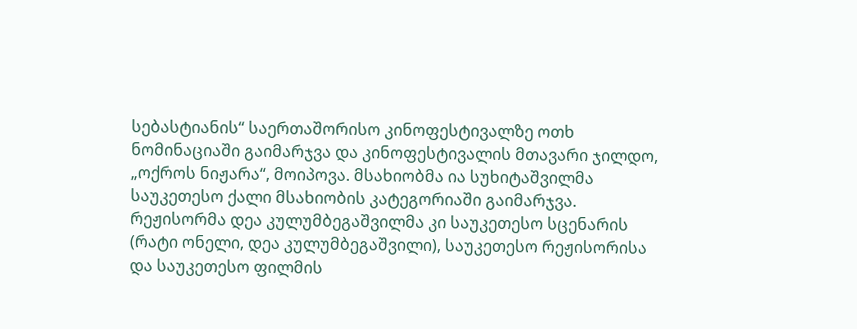სებასტიანის“ საერთაშორისო კინოფესტივალზე ოთხ ნომინაციაში გაიმარჯვა და კინოფესტივალის მთავარი ჯილდო, „ოქროს ნიჟარა“, მოიპოვა. მსახიობმა ია სუხიტაშვილმა საუკეთესო ქალი მსახიობის კატეგორიაში გაიმარჯვა.
რეჟისორმა დეა კულუმბეგაშვილმა კი საუკეთესო სცენარის (რატი ონელი, დეა კულუმბეგაშვილი), საუკეთესო რეჟისორისა და საუკეთესო ფილმის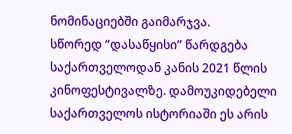ნომინაციებში გაიმარჯვა.
სწორედ “დასაწყისი” წარდგება საქართველოდან კანის 2021 წლის კინოფესტივალზე. დამოუკიდებელი საქართველოს ისტორიაში ეს არის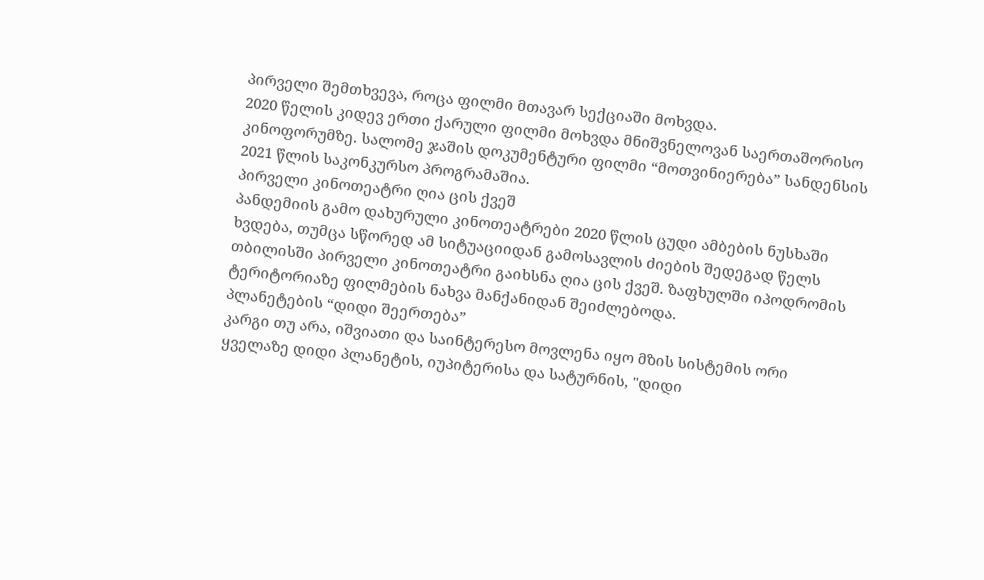პირველი შემთხვევა, როცა ფილმი მთავარ სექციაში მოხვდა.
2020 წელის კიდევ ერთი ქარული ფილმი მოხვდა მნიშვნელოვან საერთაშორისო კინოფორუმზე. სალომე ჯაშის დოკუმენტური ფილმი “მოთვინიერება” სანდენსის 2021 წლის საკონკურსო პროგრამაშია.
პირველი კინოთეატრი ღია ცის ქვეშ
პანდემიის გამო დახურული კინოთეატრები 2020 წლის ცუდი ამბების ნუსხაში ხვდება, თუმცა სწორედ ამ სიტუაციიდან გამოსავლის ძიების შედეგად წელს თბილისში პირველი კინოთეატრი გაიხსნა ღია ცის ქვეშ. ზაფხულში იპოდრომის ტერიტორიაზე ფილმების ნახვა მანქანიდან შეიძლებოდა.
პლანეტების “დიდი შეერთება”
კარგი თუ არა, იშვიათი და საინტერესო მოვლენა იყო მზის სისტემის ორი ყველაზე დიდი პლანეტის, იუპიტერისა და სატურნის, "დიდი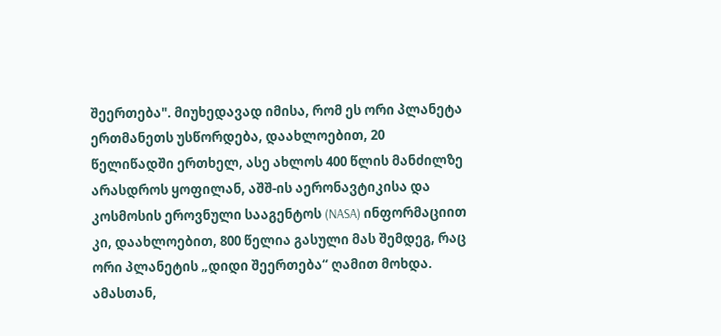შეერთება". მიუხედავად იმისა, რომ ეს ორი პლანეტა ერთმანეთს უსწორდება, დაახლოებით, 20 წელიწადში ერთხელ, ასე ახლოს 400 წლის მანძილზე არასდროს ყოფილან, აშშ-ის აერონავტიკისა და კოსმოსის ეროვნული სააგენტოს (NASA) ინფორმაციით კი, დაახლოებით, 800 წელია გასული მას შემდეგ, რაც ორი პლანეტის „დიდი შეერთება“ ღამით მოხდა. ამასთან,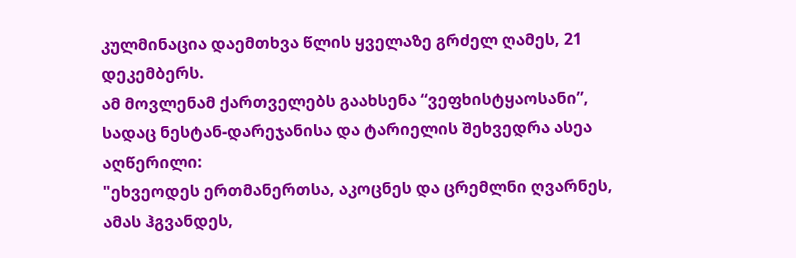კულმინაცია დაემთხვა წლის ყველაზე გრძელ ღამეს, 21 დეკემბერს.
ამ მოვლენამ ქართველებს გაახსენა “ვეფხისტყაოსანი”, სადაც ნესტან-დარეჯანისა და ტარიელის შეხვედრა ასეა აღწერილი:
"ეხვეოდეს ერთმანერთსა, აკოცნეს და ცრემლნი ღვარნეს, ამას ჰგვანდეს,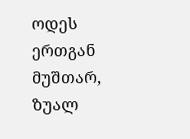ოდეს ერთგან მუშთარ, ზუალ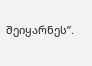შეიყარნეს”.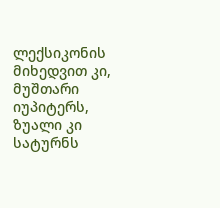ლექსიკონის მიხედვით კი, მუშთარი იუპიტერს, ზუალი კი სატურნს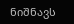ნიშნავს